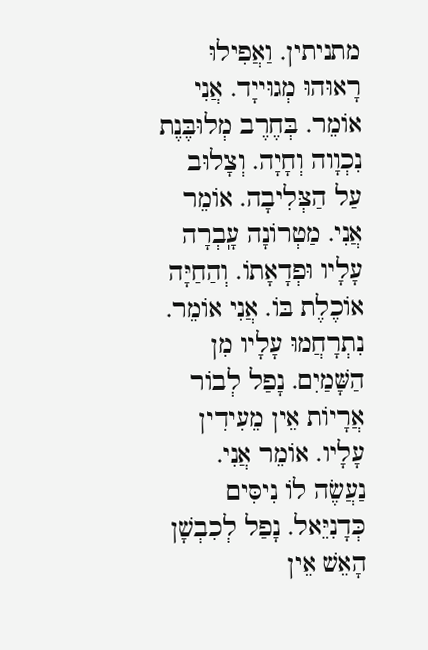מתניתין. וַאֲפִילוּ רָאוּהוּ מְגוּייָד. אֲנִי אוֹמֵר. בְּחֶרֶב מְלוּבֶּנֶת נִכְוָוה וְחָיָה. וְצָלוּב עַל הַצְּלִיבָה. אוֹמֵר אֲנִי. מַטְרוֹנָה עָֽבְרָה עָלָיו וּפְדָאָתוֹ. וְהַחַיָּה אוֹכֶלֶת בּוֹ. אֲנִי אוֹמֵר. נִתְרָחֲמוּ עָלָיו מִן הַשָּׁמַיִם. נָפַל לְבוֹר אֲרָיוֹת אֵין מֵעִידִין עָלָיו. אוֹמֵר אֲנִי. נַעֲשֶׂה לוֹ נִיסִּים כְּדָנִיֵּאל. נָפַל לְכִבְשָׁן הָאֵשׁ אֵין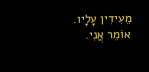מֵעִידִין עָלָיו. אוֹמֵר אֲנִי.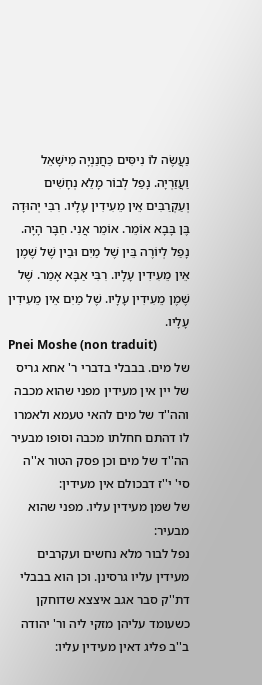נַעֲשֶׂה לוֹ נִיסִּים כַּחֲנַנְיָה מִישָׁאֵל וַעֲזַרְיָה. נָפַל לְבוֹר מָלֵא נְחָשִׁים וְעַקְרַבִּים אֵין מֵעִידִין עָלָיו. רִבִּי יְהוּדָה בֶּן בָּבָא אוֹמֵר. אוֹמֵר אֲנִי. חַבָּר הָיָה. נָפַל לְיוֹרֶה בֵּין שֶׁל מַיִם וּבֵין שֶׁל שֶׁמֶן אֵין מֵעִידִין עָלָיו. רִבִּי אַבָּא אָמַר. שֶׁל שֶׁמֶן מֵעִידִין עָלָיו. שֶׁל מַיִם אֵין מֵעִידִין עָלָיו.
Pnei Moshe (non traduit)
של מים. בבבלי בדברי ר' אחא גריס של יין אין מעידין מפני שהוא מכבה והה''ד של מים להאי טעמא ולאמרו לו דהתם חחלתו מכבה וסופו מבעיר הה''ד של מים וכן פסק הטור א''ה סי' י''ז דבכולם אין מעידין:
של שמן מעידין עליו. מפני שהוא מבעיר:
נפל לבור מלא נחשים ועקרבים מעידין עליו גרסינן. וכן הוא בבבלי דת''ק סבר אגב איצצא שדוחקן כשעומד עליהן מזקי ליה ור' יהודה ב''ב פליג דאין מעידין עליו: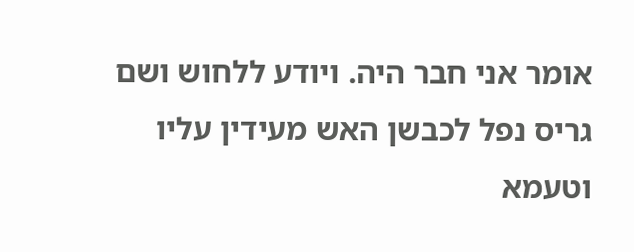אומר אני חבר היה. ויודע ללחוש ושם גריס נפל לכבשן האש מעידין עליו וטעמא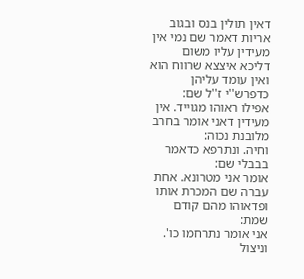דאין תולין בנס ובגוב אריות דאמר שם נמי אין מעידין עליו משום דליכא איצצא שרווח הוא ואין עומד עליהן כדפרש''י ז''ל שם:
אפילו ראוהו מגוייד. אין מעידין דאני אומר בחרב מלובנת נכוה:
וחיה. ונתרפא כדאמר בבבלי שם:
אומר אני מטרונא. אחת עברה שם המכרת אותו ופדאוהו מהם קודם שמת:
אני אומר נתרחמו כו'. וניצול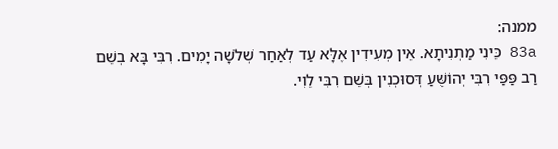ממנה:
83a כֵּינִי מַתְנִיתָא. אֵין מְעִידִין אֶלָּא עַד לְאַחַר שְׁלֹשָׁה יָמִים. רִבִּי בָּא בְשֵׁם רַב פַּפַּי רִבִּי יְהוֹשֻּׁעַ דְּסוּכְנִין בְּשֵׁם רִבִּי לֵוִי.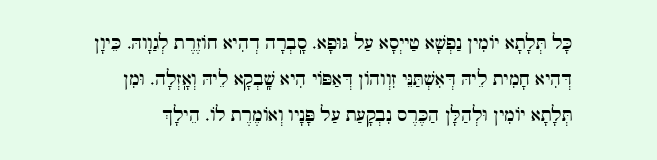כָּל תְּלָתָא יוֹמִין נַפְשָׁא טַייְסָא עַל גּוּפָא. סָֽבְרָה דְהִיא חוֹזֶרֶת לְגַוָוהּ. כֵּיוָן דְּהִיא חָמִית לֵיהּ דְּאִשְׁתַּנֵּי זִוְוהוֹן דְּאַפּוֹי הִיא שָֽׁבְקָא לֵיהּ וְאָֽזְלָה. וּמִן תְּלָתָא יוֹמִין וּלְהַלָּן הַכֶּרֶס נִבְקָעַת עַל פָּנָיו וְאוֹמֶרֶת לוֹ. הֵילָךְ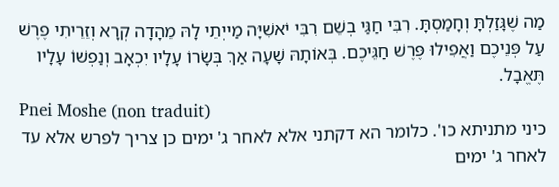מַה שֶׁגָּזַלְתָּ וְחָמַסְתָּ. רִבִּי חַגַּי בְשֵׁם רִבִּי יֹאשִׁיָּה מַייְתֵי לָהּ מֵהָדָה קְרָא וְזֵרֵיתִי פֶרֶשׁ עַל פְּנֵיכֶם וַאֲפִילוּ פֶּרֶשׁ חַגֵּיכֶם. בְּאוֹתָהּ שָׁעָה אַךְ בְּשָׂרוֹ עָלָיו יִכְאָב וְנַפְשׁוֹ עָלָיו תֶּאֱבָל.
Pnei Moshe (non traduit)
כיני מתניתא כו'. כלומר הא דקתני אלא לאחר ג' ימים כן צריך לפרש אלא עד לאחר ג' ימים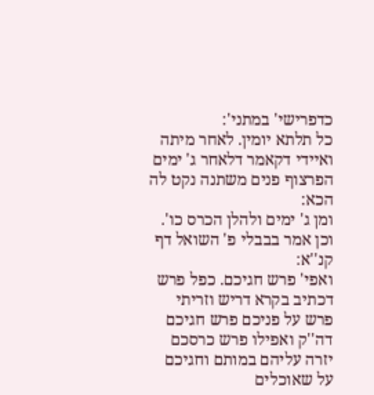כדפרישי' במתני':
כל תלתא יומין. לאחר מיתה ואיידי דקאמר דלאחר ג' ימים הפרצוף פנים משתנה נקט לה הכא:
ומן ג' ימים ולהלן הכרס כו'. וכן אמר בבבלי פ' השואל דף קנ''א:
ואפי' פרש חגיכם. כפל פרש דכתיב בקרא דריש וזריתי פרש על פניכם פרש חגיכם דה''ק ואפילו פרש כרסכם יזרה עליהם במותם וחגיכם על שאוכלים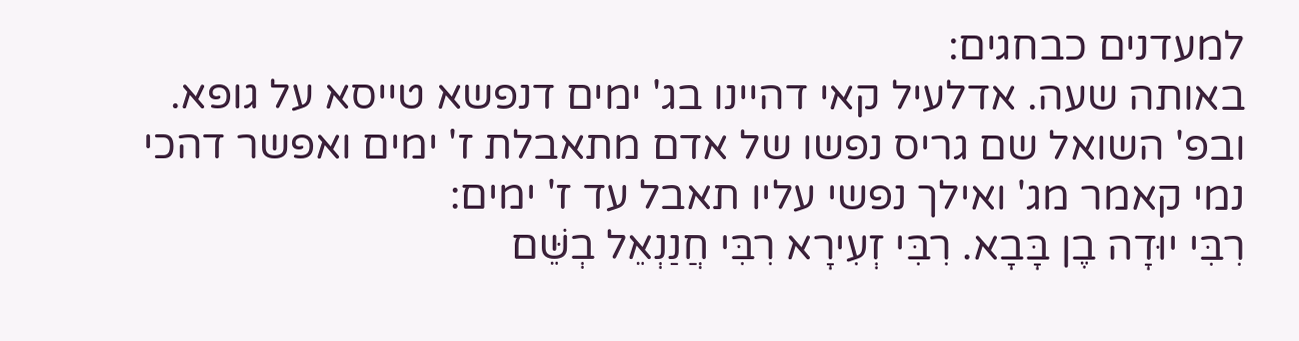למעדנים כבחגים:
באותה שעה. אדלעיל קאי דהיינו בג' ימים דנפשא טייסא על גופא. ובפ' השואל שם גריס נפשו של אדם מתאבלת ז' ימים ואפשר דהכי נמי קאמר מג' ואילך נפשי עליו תאבל עד ז' ימים:
רִבִּי יוּדָה בֶן בָּבָא. רִבִּי זְעִירָא רִבִּי חֲנַנְאֵל בְשֵּׁם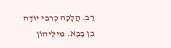רַב. הֲלָכָה כְרִבִּי יוּדָה בֶן בָּבָא. מִילֵּיהוֹן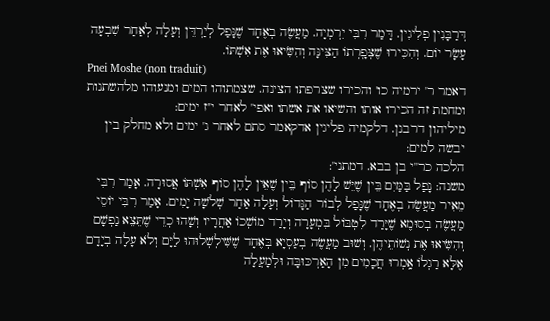דְּרַבָּנִין פְלִיגִין. דָּמַר רִבִּי יִרְמְיָה. מַעֲשֶׂה בְאֶחָד שֶׁנָּפַל לְיַרְדֵּן וְעָלָה לְאַחַר שִׁבְעָה עָשָׂר יוֹם. וְהִכִּירוּ שֶׁצְּפָֽרְתוֹ הַצִּינָּה וְהִשִּׂיאוּ אֶת אִשְׁתּוֹ.
Pnei Moshe (non traduit)
דאמר ר' ירמיה כו' והכירו שצרפתו הצינה. שצמתוהו המים ומנעוהו מלהשתנות ומחמת זה הכירו אותו והשיאו את אשתו ואפי' לאחר י''ז ימים:
מיליהון דרבנן. דלקמיה פליגין אדקאמר סתם לאחר ג' ימים ולא מחלק בין יבשה למים:
הלכה כר''י בן בבא. דמתני':
משנה: נָפַל בַּמַּיִם בֵּין שֶׁיֵּשׁ לָהֶן סוֹף בֵּין שֶׁאֵין לָהֶן סוֹף אִשְׁתּוֹ אֲסוּרָה. אָמַר רִבִּי מֵאִיר מַעֲשֶׂה בְאֶחָד שֶׁנָּפַל לְבוֹר הַגָּדוֹל וְעָלָה אַחַר שְׁלֹשָׁה יָמִים. אָמַר רִבִּי יוֹסֵי מַעֲשֶׂה בְסוּמֶא שֶׁיָּרַד לִטְבּוֹל בִּמְעָרָה וְיָרַד מוֹשְׁכוֹ אַחֲרָיו וְשָׁהוּ כְדֵי שֶׁתֵּצֵא נַפְשָׁם וְהִשִּׂיאוּ אֶת נְשׁוֹתֵיהֶן. וְשׁוּב מַעֲשֶׂה בְעַסְיָא בְּאֶחָד שֶׁשִּׁילְשְׁלוּהוּ לַיָּם וְלֹא עָלָה בְיָדָם אֶלָּא רַגְלוֹ אָֽמְרוּ חֲכָמִים מִן הָאַרְכּוּבָּה וּלְמָעֲלָה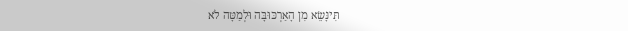תִּינָּשֵׂא מִן הָאַרְכּוּבָּה וּלְמַטָּה לֹא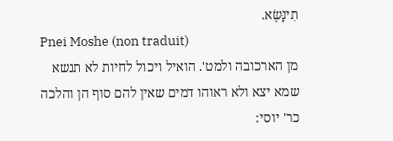תִינָּשֶׂא.
Pnei Moshe (non traduit)
מן הארכובה ולמט'. הואיל ויכול לחיות לא תנשא שמא יצא ולא ראוהו דמים שאין להם סוף הן והלכה כר' יוסי: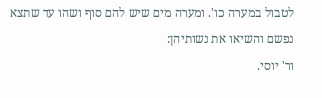לטבול במערה כו'. ומערה מים שיש להם סוף ושהו עד שתצא נפשם והשיאו את נשותיהן:
ור' יוסי.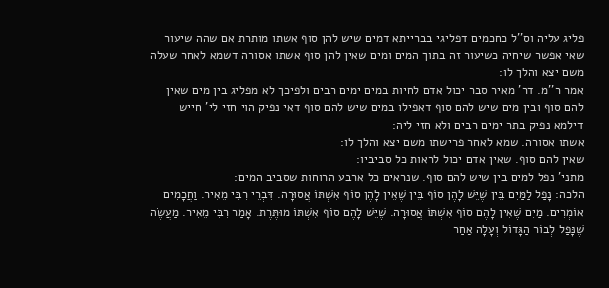פליג עליה וס''ל כחכמים דפליגי בברייתא דמים שיש להן סוף אשתו מותרת אם שהה שיעור שאי אפשר שיחיה כשיעור זה בתוך המים ומים שאין להן סוף אשתו אסורה דשמא לאחר שעלה משם יצא והלך לו:
אמר ר''מ. דר' מאיר סבר יכול אדם לחיות במים ימים רבים ולפיכך לא מפליג בין מים שאין להם סוף ובין מים שיש להם סוף דאפילו במים שיש להם סוף דאי נפיק הוי חזי לי' חייש דילמא נפיק בתר ימים רבים ולא חזי ליה:
אשתו אסורה. שמא לאחר פרישתו משם יצא והלך לו:
שאין להם סוף. שאין אדם יכול לראות כל סביביו:
מתני' נפל למים בין שיש להם סוף. שנראים כל ארבע הרוחות שסביב המים:
הלכה: נָפַל לַמַּיִם בֵּין שֶׁיֵּשׁ לָהֶן סוֹף בֵּין שֶׁאֵין לָהֶן סוֹף אִשְׁתּוֹ אֲסוּרָה. דִּבְרֵי רִבִּי מֵאִיר. וַחֲכָמִים אוֹמְרִים. מַיִם שֶׁאִין לָהֶם סוֹף אִשְׁתּוֹ אֲסוּרָה. שֶׁיֵּשׁ לָהֶם סוֹף אִשְׁתּוֹ מוּתֶּרֶת. אָמַר רִבִּי מֵאִיר. מַעֲשֶׂה שֶׁנָּפַל לְבוֹר הַגָּדוֹל וְעָלָה אַחַר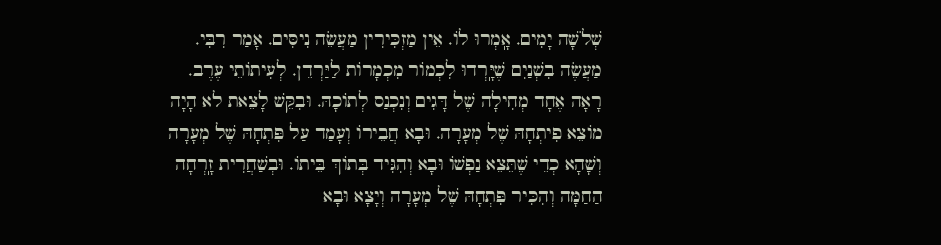שְׁלֹשָׁה יָמִים. אָֽמְרוּ לוֹ. אֵין מַזְכִּירִין מַעֲשֵׂה נִיסִּים. אָמַר רִבִּי. מַעֲשֶׂה בִשְׁנַיִם שֶׁיָּֽרְדוּ לִכְמוֹר מִכְמָרוֹת לַיַּרְדֵן. לְעִיתוֹתֵי עֶרֶב. רָאָה אֶחָד מְחִילָה שֶׁל דָּגִים וְנִכְנַס לְתוֹכָהּ. וּבִקֵּשׁ לָצֵאת לא הָיָה מוֹצֵא פִיתְחָהּ שֶׁל מְעָרָה. וּבָא חֲבֵירוֹ וְעָמַד עַל פִּתְחָהּ שֶׁל מְעָרָה וְשָׁהָא כְדֵי שֶׁתֵּצֵא נַפְשׁוֹ וּבָא וְהִגִּיד בְּתוֹךְ בֵּיתוֹ. וּבְשַׁחֲרִית זָֽרְחָה הַחַמָּה וְהִכִּיר פִּתְחָהּ שֶׁל מְעָרָה וְיָצָא וּבָא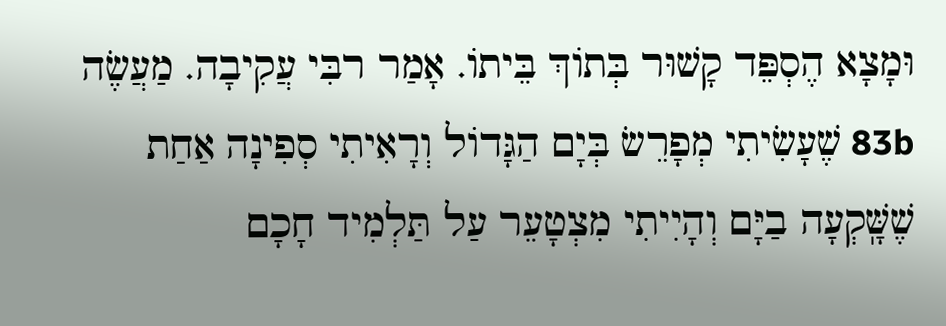וּמָצָא הֶסְפֵּד קָשׁוּר בְּתוֹךְ בֵּיתוֹ. אָמַר רבִּי עֲקִיבָה. מַעֲשֶׂה 83b שֶׁעָשִׂיתִי מְפָרֵשׂ בְּיָם הַגָּדוֹל וְרָאִיתִי סְפִינָה אַחַת שֶׁשָּֽׁקְעָה בַיָּם וְהָיִיתִי מִצְטָעֵר עַל תַּלְמִיד חָכָם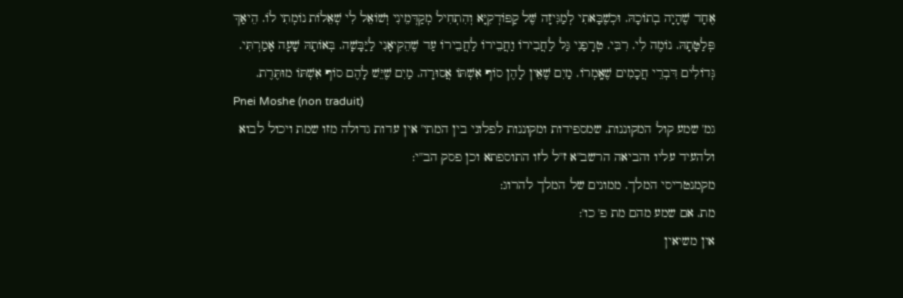אֶחָד שֶׁהָיָה בְתוֹכָהּ. וּכְשֶׁבָּאתִי לְמַגִּיזָה שֶּׁל קַפּוֹדְקִיָּא וְהִתְחִיל מְקַדְּמֵינִי וְשׁוֹאֵל לִי שְׁאֵלוֹת נוֹמְתִי לוֹ. הֵיאַךְ פְּלַטָּתָהּ. נוֹמֶה לִי. רִבִּי. טְרָפַנִי גַּל לַחֲבִירוֹ וַחֲבֵירוֹ לַחֲבֵירוֹ עַד שֶׁהֵקִיאָנִי לַיַּבָּשָׁה. בְּאוֹתָהּ שָׁעָה אָמַרְתִּי. גְּדוֹלִים דִּבְרֵי חֲכָמִים שֶׁאָֽמְרוֹ. מַיִם שֶׁאֵין לָהֶן סוֹף אִשְׁתּוֹ אֲסוּרָה. מַיִם שֶׁיֵּשׁ לָהֶם סוֹף אִשְׁתּוֹ מוּתֶּרֶת.
Pnei Moshe (non traduit)
גמ' שמע קול המקוננות. שמספידות ומקוננות לפלוני בין המתי' אין עדות גדולה מזו שמת ויכול לבוא ולהעיד עליו והביאה הרשב''א ז''ל לזו התוספתא וכן פסק הב''י:
מקמנטריסי המלך. ממונים של המלך להרוג:
מת. אם שמע מהם מת פ' כו':
אין משיאין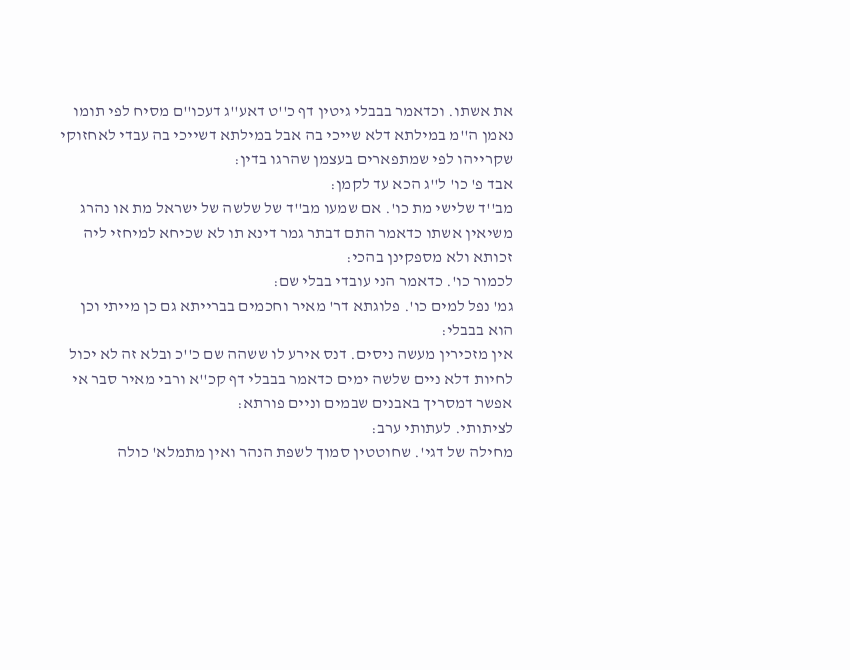את אשתו. וכדאמר בבבלי גיטין דף כ''ט דאע''ג דעכו''ם מסיח לפי תומו נאמן ה''מ במילתא דלא שייכי בה אבל במילתא דשייכי בה עבדי לאחזוקי שקרייהו לפי שמתפארים בעצמן שהרגו בדין:
אבד פ' כו' ל''ג הכא עד לקמן:
מב''ד שלישי מת כו'. אם שמעו מב''ד של שלשה של ישראל מת או נהרג משיאין אשתו כדאמר התם דבתר גמר דינא תו לא שכיחא למיחזי ליה זכותא ולא מספקינן בהכי:
לכמור כו'. כדאמר הני עובדי בבלי שם:
גמ' נפל למים כו'. פלוגתא דר' מאיר וחכמים בברייתא גם כן מייתי וכן הוא בבבלי:
אין מזכירין מעשה ניסים. דנס אירע לו ששהה שם כ''כ ובלא זה לא יכול לחיות דלא ניים שלשה ימים כדאמר בבבלי דף קכ''א ורבי מאיר סבר אי אפשר דמסריך באבנים שבמים וניים פורתא:
לציתותי. לעתותי ערב:
מחילה של דגי'. שחוטטין סמוך לשפת הנהר ואין מתמלא' כולה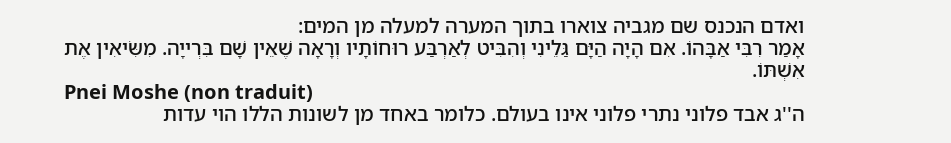ואדם הנכנס שם מגביה צוארו בתוך המערה למעלה מן המים:
אָמַר רִבִּי אַבָּהוֹ. אִם הָיָה הַיָּם גַּלֵינִי וְהִבִּיט לְאַרְבַּע רוּחוֹתָיו וְרָאָה שֶׁאֵין שָׁם בִּרְייָה. מִשִּׂיאִין אֶת אִשְׁתּוֹ.
Pnei Moshe (non traduit)
ה''ג אבד פלוני נתרי פלוני אינו בעולם. כלומר באחד מן לשונות הללו הוי עדות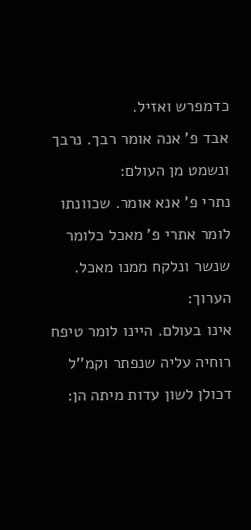כדמפרש ואזיל.
אבד פ' אנה אומר רבך. נרבך ונשמט מן העולם:
נתרי פ' אנא אומר. שכוונתו לומר אתרי פ' מאכל כלומר שנשר ונלקח ממנו מאכל. הערוך:
אינו בעולם. היינו לומר טיפח רוחיה עליה שנפתר וקמ''ל דכולן לשון עדות מיתה הן: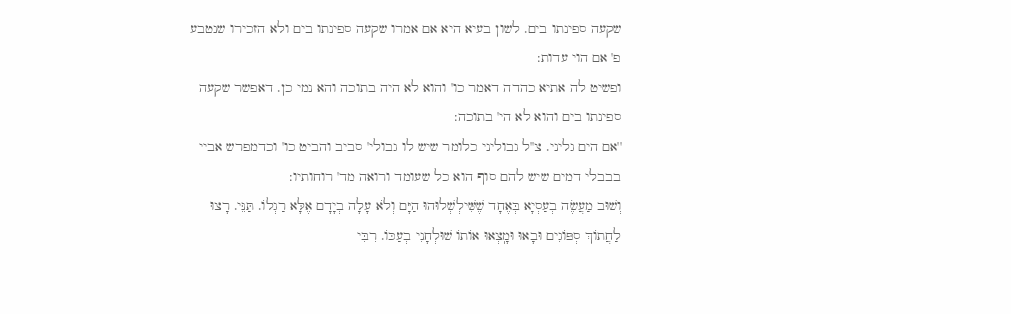שקעה ספינתו בים. לשון בעיא היא אם אמרו שקעה ספינתו בים ולא הזכירו שנטבע פ' אם הוי עדות:
ופשיט לה אתיא כהדה דאמר כו' והוא לא היה בתוכה והא נמי כן. דאפשר שקעה ספינתו בים והוא לא הי' בתוכה:
''אם הים גליני. צ''ל גבוליני כלומר שיש לו גבולי' סביב והביט כו' וכדמפרש אביי בבבלי דמים שיש להם סוף הוא כל שעומד ורואה מד' רוחותיו:
וְשׁוּב מַעֲשֶׂה בְעַסְיָא בְּאֶחָד שֶׁשִּׁילְשְׁלוּהוּ הַיָּם וְלֹא עָלָה בְיָדָם אֶלָּא רַגְלוֹ. תַּנֵּי. רָצוּ לַחֲתוֹךְ סְפּוֹגִים וּבָאוּ וּמָֽצְאוּ אוֹתוֹ שׁוּלְחָנִי בְעַכּוֹ. רִבִּי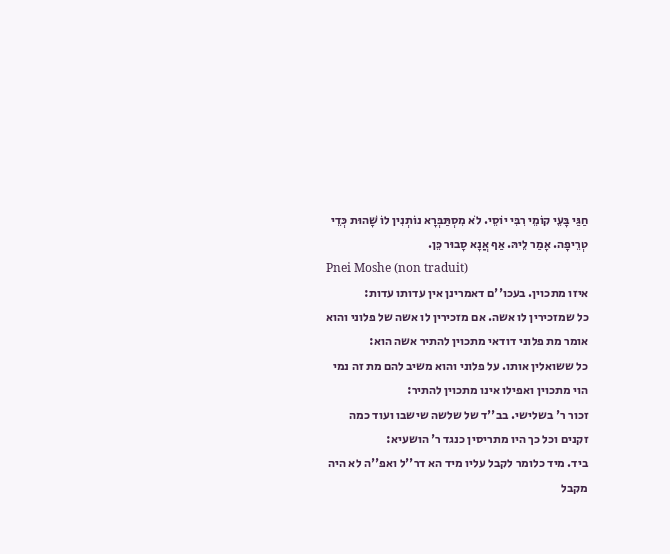חַגַּי בָּעֵי קוֹמֵי רִבִּי יוֹסֵי. לֹא מִסְתַּבְּרָא נוֹתְנִין לוֹ שָׁהוּת כְּדֵי טְרֵיפָה. אָמַר לֵיהּ. אַף אֲנָא סָבוּר כֵּן.
Pnei Moshe (non traduit)
איזו מתכוין. בעכו''ם דאמרינן אין עדותו עדות:
כל שמזכירין לו אשה. אם מזכירין לו אשה של פלוני והוא אומר מת פלוני דודאי מתכוין להתיר אשה הוא:
כל ששואלין אותו. על פלוני והוא משיב להם מת זה נמי הוי מתכוין ואפילו אינו מתכוין להתיר:
זכור ר' בשלישי. בב''ד של שלשה שישבו ועוד כמה זקנים וכל כך היו מתריסין כנגד ר' הושעיא:
ביד. מיד כלומר לקבל עליו מיד הא דר''ל ואפ''ה לא היה מקבל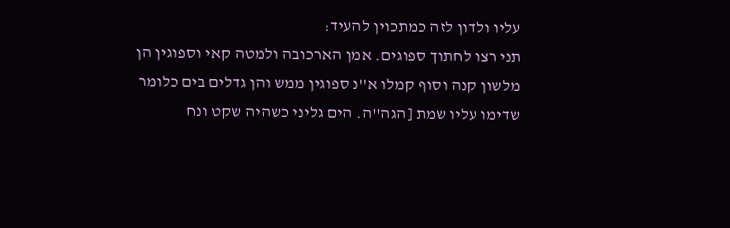עליו ולדון לזה כמתכוין להעיד:
תני רצו לחתוך ספוגים. אמן הארכובה ולמטה קאי וספוגין הן מלשון קנה וסוף קמלו א''נ ספוגין ממש והן גדלים בים כלומר שדימו עליו שמת [הגה''ה. הים גליני כשהיה שקט ונח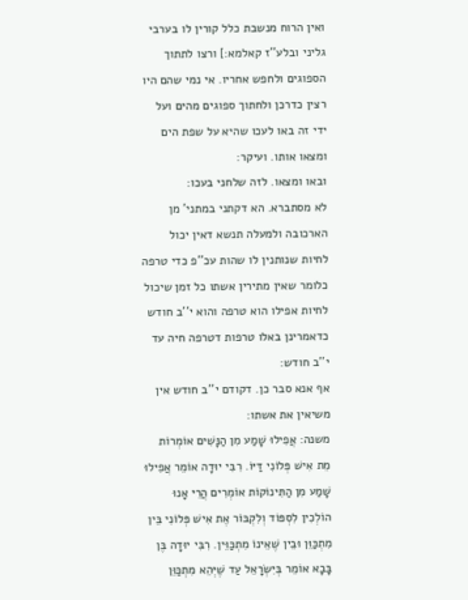ואין הרוח מנשבת כלל קורין לו בערבי גליני ובלע''ז קאלמא:] ורצו לתתוך הספוגים ולחפש אחריו. אי נמי שהם היו רצין כדרכן ולחתוך ספוגים מהים ועל ידי זה באו לעכו שהיא על שפת הים ומצאו אותו. ועיקר:
ובאו ומצאו. לזה שלחני בעכו:
לא מסתברא. הא דקתני במתני' מן הארכובה ולמעלה תנשא דאין יכול לחיות שנותנין לו שהות עכ''פ כדי טרפה כלומר שאין מתירין אשתו כל זמן שיכול לחיות אפילו הוא טרפה והוא י''ב חודש כדאמרינן באלו טרפות דטרפה חיה עד י''ב חודש:
אף אנא סבר כן. דקודם י''ב חודש אין משיאין את אשתו:
משנה: אֲפִילוּ שָׁמַע מִן הַנָּשִׁים אוֹמְרוֹת מֵת אִישׁ פְּלוֹנִי דַּיּוֹ. רִבִּי יוּדָה אוֹמֵר אֲפִילוּ שָׁמַע מִן הַתִּינוֹקוֹת אוֹמְרִים הֲרֵי אָנוּ הוֹלְכִין לִסְפּוֹד וְלִקְבּוֹר אֶת אִישׁ פְּלוֹנִי בֵּין מִתְכַּוֵּן וּבֵין שֶׁאֵינוֹ מִתְכַּוֵּין. רִבִּי יוּדָה בֶּן בָּבָא אוֹמֵר בְּיִשְׂרָאֵל עַד שֶׁיְּהֵא מִתְכַּוֵּן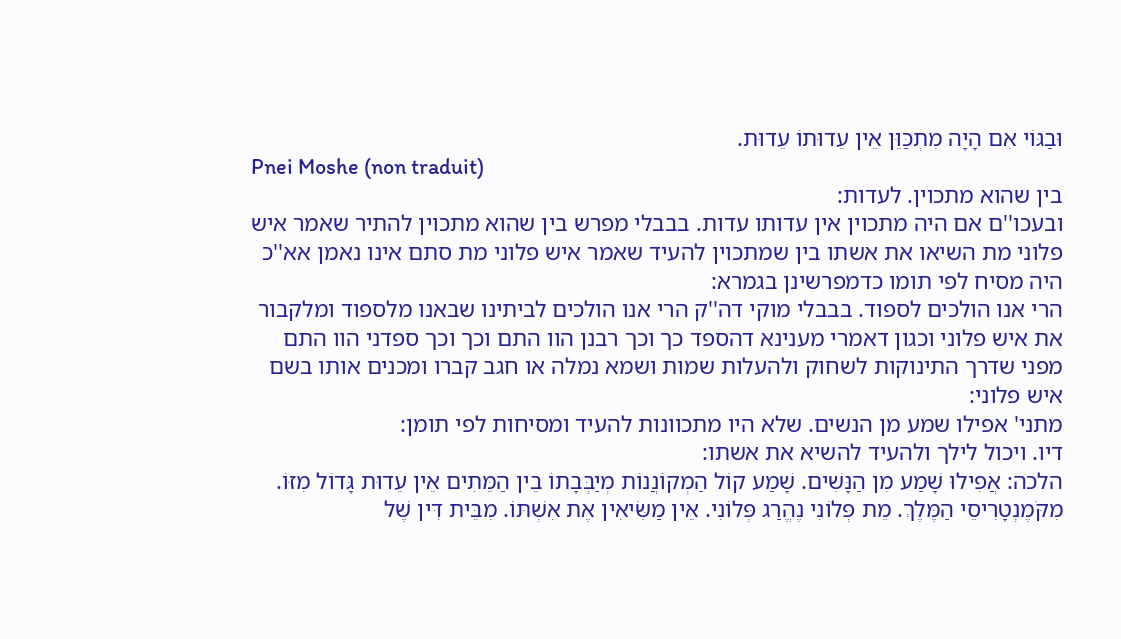וּבַגּוֹי אִם הָיָה מִתְכַּוֵּן אֵין עֵדוּתוֹ עֵדוּת.
Pnei Moshe (non traduit)
בין שהוא מתכוין. לעדות:
ובעכו''ם אם היה מתכוין אין עדותו עדות. בבבלי מפרש בין שהוא מתכוין להתיר שאמר איש פלוני מת השיאו את אשתו בין שמתכוין להעיד שאמר איש פלוני מת סתם אינו נאמן אא''כ היה מסיח לפי תומו כדמפרשינן בגמרא:
הרי אנו הולכים לספוד. בבבלי מוקי דה''ק הרי אנו הולכים לביתינו שבאנו מלספוד ומלקבור את איש פלוני וכגון דאמרי מענינא דהספד כך וכך רבנן הוו התם וכך וכך ספדני הוו התם מפני שדרך התינוקות לשחוק ולהעלות שמות ושמא נמלה או חגב קברו ומכנים אותו בשם איש פלוני:
מתני' אפילו שמע מן הנשים. שלא היו מתכוונות להעיד ומסיחות לפי תומן:
דיו. ויכול לילך ולהעיד להשיא את אשתו:
הלכה: אֲפִילוּ שָׁמַע מִן הַנָּשִׁים. שָׁמַע קוֹל הַמְקוֹנֲנוֹת מְיַבְּבָתוֹ בֵין הַמֵּתִים אֵין עֵדוּת גָּדוֹל מִזּוֹ. מִקֹּמֶנְטָרִיסֵי הַמֶּלֶךְ. מֵת פְּלוֹנִי נֶהֱרַג פְּלוֹנִי. אֵין מַשִּׂיאִין אֶת אִשְׁתּוֹ. מִבֵּית דִּין שֶׁל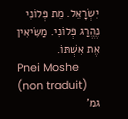יִשְׂרָאֵל. מֵת פְּלוֹנִי נֶהֱרַג פְּלוֹנִי. מַשִּׂיאִין אֶת אִשְׁתּוֹ.
Pnei Moshe (non traduit)
גמ'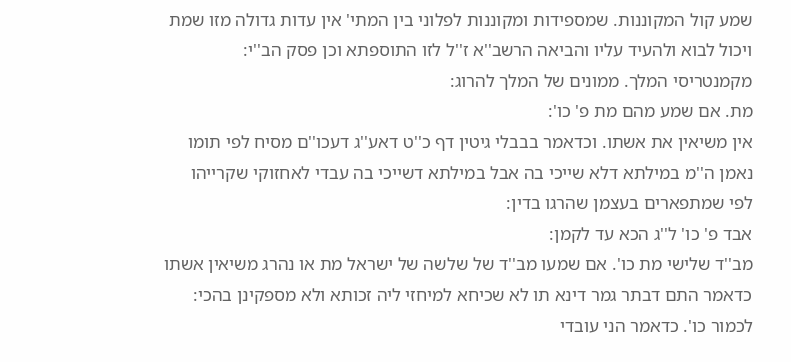שמע קול המקוננות. שמספידות ומקוננות לפלוני בין המתי' אין עדות גדולה מזו שמת ויכול לבוא ולהעיד עליו והביאה הרשב''א ז''ל לזו התוספתא וכן פסק הב''י:
מקמנטריסי המלך. ממונים של המלך להרוג:
מת. אם שמע מהם מת פ' כו':
אין משיאין את אשתו. וכדאמר בבבלי גיטין דף כ''ט דאע''ג דעכו''ם מסיח לפי תומו נאמן ה''מ במילתא דלא שייכי בה אבל במילתא דשייכי בה עבדי לאחזוקי שקרייהו לפי שמתפארים בעצמן שהרגו בדין:
אבד פ' כו' ל''ג הכא עד לקמן:
מב''ד שלישי מת כו'. אם שמעו מב''ד של שלשה של ישראל מת או נהרג משיאין אשתו כדאמר התם דבתר גמר דינא תו לא שכיחא למיחזי ליה זכותא ולא מספקינן בהכי:
לכמור כו'. כדאמר הני עובדי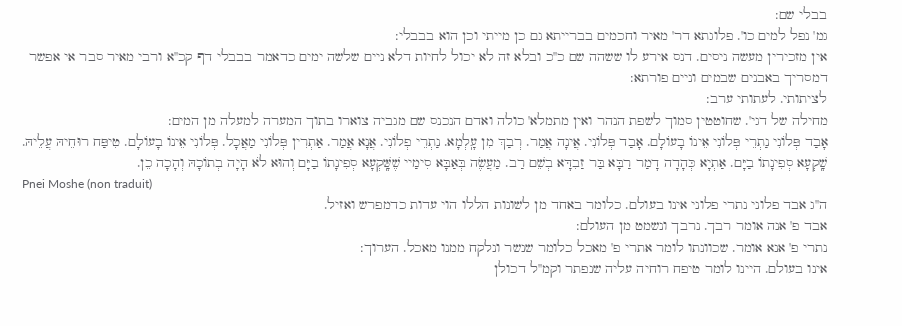בבלי שם:
גמ' נפל למים כו'. פלוגתא דר' מאיר וחכמים בברייתא גם כן מייתי וכן הוא בבבלי:
אין מזכירין מעשה ניסים. דנס אירע לו ששהה שם כ''כ ובלא זה לא יכול לחיות דלא ניים שלשה ימים כדאמר בבבלי דף קכ''א ורבי מאיר סבר אי אפשר דמסריך באבנים שבמים וניים פורתא:
לציתותי. לעתותי ערב:
מחילה של דגי'. שחוטטין סמוך לשפת הנהר ואין מתמלא' כולה ואדם הנכנס שם מגביה צוארו בתוך המערה למעלה מן המים:
אָבַד פְּלוֹנִי נַתְרֵי פְּלוֹנִי אֵינוֹ בָעוֹלָם. אָבַד פְּלוֹנִי. אֲינָה אֲמַר. רְבַךְ מִן עָֽלְמָא. נַתְרֵי פְלוֹנִי. אֲנָא אֲמַר. אַתְרִין פְּלוֹנִי מַאֲכָל. פְּלוֹנִי אֵינוֹ בָעוֹלָם. טִיפַּח רוּחֵיהּ עֲלֵיהּ. שָֽׁקְעָא סְפִינָתוֹ בַיָּם. אַתְיָא כְּהָדָה דָמַר רַבָּא בַּר זַבִדָּא בְשֵׁם רַב. מַעֲשֶׂה בְּאַבָּא סִימַיי שֶׁשָּֽׁקְעָא סְפִינָתוֹ בַיָּם וְהוּא לֹא הָיָה בְתוֹכָהּ וְהָכָה כֵן.
Pnei Moshe (non traduit)
ה''ג אבד פלוני נתרי פלוני אינו בעולם. כלומר באחד מן לשונות הללו הוי עדות כדמפרש ואזיל.
אבד פ' אנה אומר רבך. נרבך ונשמט מן העולם:
נתרי פ' אנא אומר. שכוונתו לומר אתרי פ' מאכל כלומר שנשר ונלקח ממנו מאכל. הערוך:
אינו בעולם. היינו לומר טיפח רוחיה עליה שנפתר וקמ''ל דכולן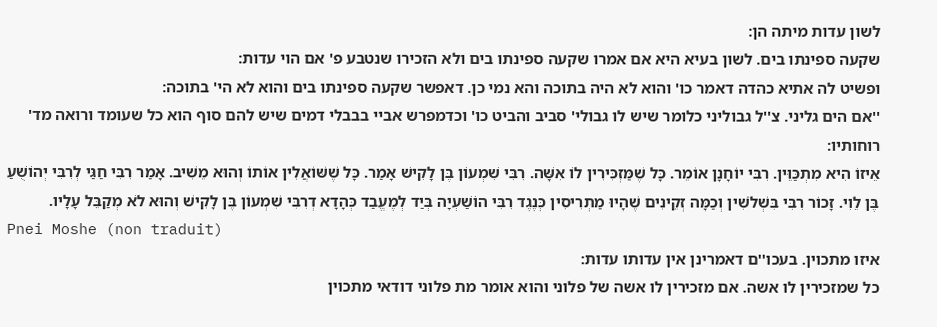לשון עדות מיתה הן:
שקעה ספינתו בים. לשון בעיא היא אם אמרו שקעה ספינתו בים ולא הזכירו שנטבע פ' אם הוי עדות:
ופשיט לה אתיא כהדה דאמר כו' והוא לא היה בתוכה והא נמי כן. דאפשר שקעה ספינתו בים והוא לא הי' בתוכה:
''אם הים גליני. צ''ל גבוליני כלומר שיש לו גבולי' סביב והביט כו' וכדמפרש אביי בבבלי דמים שיש להם סוף הוא כל שעומד ורואה מד' רוחותיו:
אֵיזוֹ הִיא מִתְכַּוֵּין. רִבִּי יוֹחָנָן אוֹמֵר. כָּל שֶׁמַּזְכִּירִין לוֹ אִשָּׁה. רִבִּי שִׁמְעוֹן בֶּן לָקִישׁ אָמַר. כָּל שֶׁשּׁוֹאֲלִין אוֹתוֹ וְהוּא מֵשִׁיב. אָמַר רִבִּי חַגַּי לְרִבִּי יְהוֹשֻׁעַ בֶּן לֵוִי. זָכוֹר רִבִּי בִּשְׁלֹשִׁין וְכַמָּה זְקֵינִים שֶׁהָיוּ מַתְרִיסִין כְּנֶגֶד רִבִּי הוֹשַׁעְיָה בְּיַד לְמֶעֱבַד כְּהָדָא דְרִבִּי שִׁמְעוֹן בֶּן לָקִישׁ וְהוּא לֹא מְקַבֵּל עָלָיו.
Pnei Moshe (non traduit)
איזו מתכוין. בעכו''ם דאמרינן אין עדותו עדות:
כל שמזכירין לו אשה. אם מזכירין לו אשה של פלוני והוא אומר מת פלוני דודאי מתכוין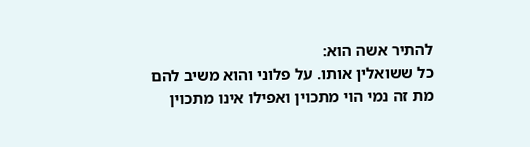להתיר אשה הוא:
כל ששואלין אותו. על פלוני והוא משיב להם מת זה נמי הוי מתכוין ואפילו אינו מתכוין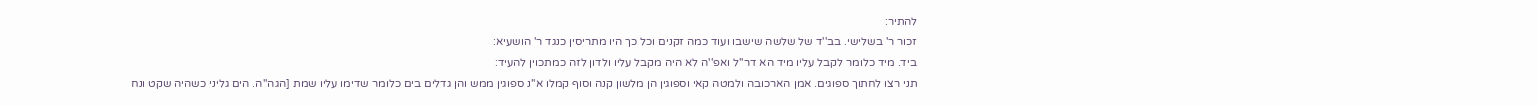להתיר:
זכור ר' בשלישי. בב''ד של שלשה שישבו ועוד כמה זקנים וכל כך היו מתריסין כנגד ר' הושעיא:
ביד. מיד כלומר לקבל עליו מיד הא דר''ל ואפ''ה לא היה מקבל עליו ולדון לזה כמתכוין להעיד:
תני רצו לחתוך ספוגים. אמן הארכובה ולמטה קאי וספוגין הן מלשון קנה וסוף קמלו א''נ ספוגין ממש והן גדלים בים כלומר שדימו עליו שמת [הגה''ה. הים גליני כשהיה שקט ונח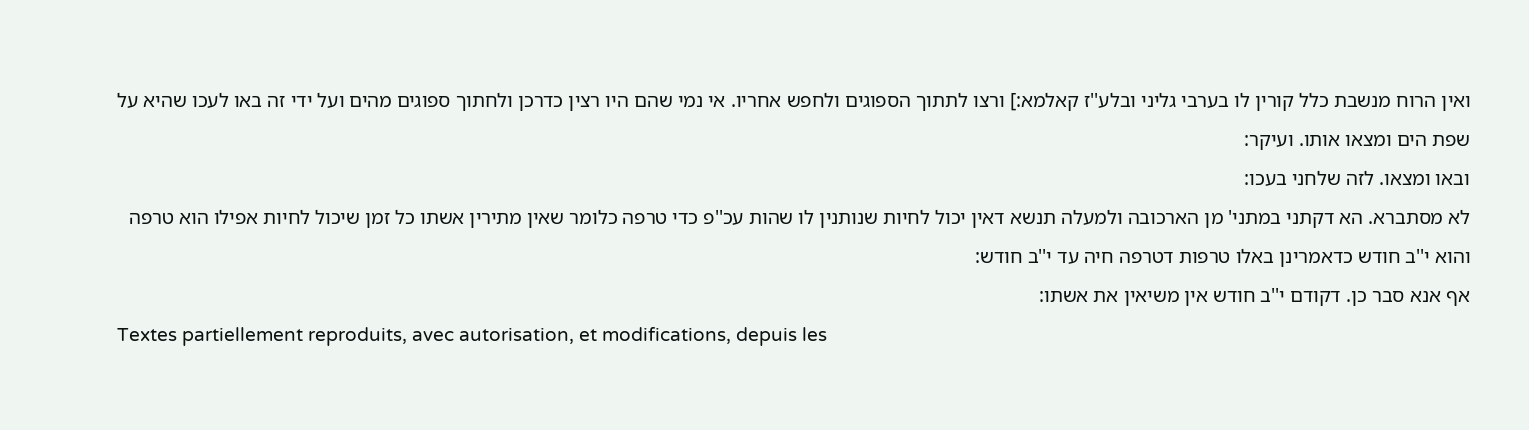ואין הרוח מנשבת כלל קורין לו בערבי גליני ובלע''ז קאלמא:] ורצו לתתוך הספוגים ולחפש אחריו. אי נמי שהם היו רצין כדרכן ולחתוך ספוגים מהים ועל ידי זה באו לעכו שהיא על שפת הים ומצאו אותו. ועיקר:
ובאו ומצאו. לזה שלחני בעכו:
לא מסתברא. הא דקתני במתני' מן הארכובה ולמעלה תנשא דאין יכול לחיות שנותנין לו שהות עכ''פ כדי טרפה כלומר שאין מתירין אשתו כל זמן שיכול לחיות אפילו הוא טרפה והוא י''ב חודש כדאמרינן באלו טרפות דטרפה חיה עד י''ב חודש:
אף אנא סבר כן. דקודם י''ב חודש אין משיאין את אשתו:
Textes partiellement reproduits, avec autorisation, et modifications, depuis les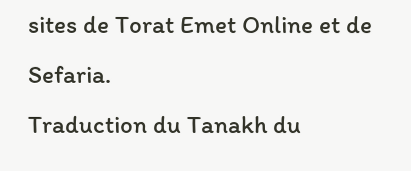sites de Torat Emet Online et de Sefaria.
Traduction du Tanakh du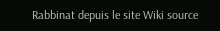Rabbinat depuis le site Wiki source